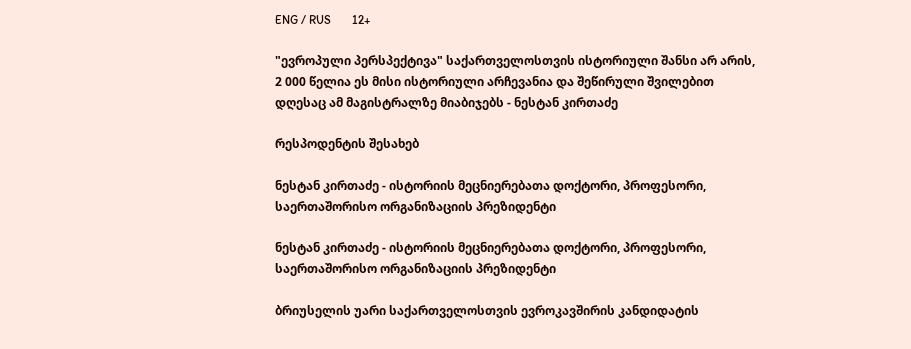ENG / RUS       12+

"ევროპული პერსპექტივა" საქართველოსთვის ისტორიული შანსი არ არის, 2 000 წელია ეს მისი ისტორიული არჩევანია და შეწირული შვილებით დღესაც ამ მაგისტრალზე მიაბიჯებს - ნესტან კირთაძე

რესპოდენტის შესახებ

ნესტან კირთაძე - ისტორიის მეცნიერებათა დოქტორი, პროფესორი, საერთაშორისო ორგანიზაციის პრეზიდენტი

ნესტან კირთაძე - ისტორიის მეცნიერებათა დოქტორი, პროფესორი, საერთაშორისო ორგანიზაციის პრეზიდენტი

ბრიუსელის უარი საქართველოსთვის ევროკავშირის კანდიდატის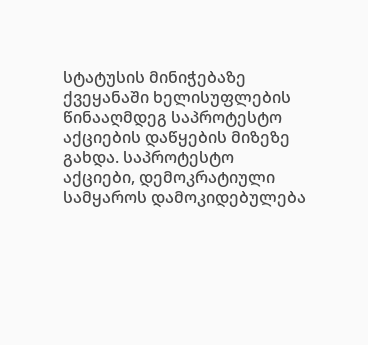სტატუსის მინიჭებაზე ქვეყანაში ხელისუფლების წინააღმდეგ საპროტესტო აქციების დაწყების მიზეზე გახდა. საპროტესტო აქციები, დემოკრატიული სამყაროს დამოკიდებულება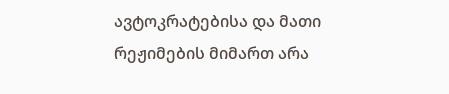ავტოკრატებისა და მათი რეჟიმების მიმართ არა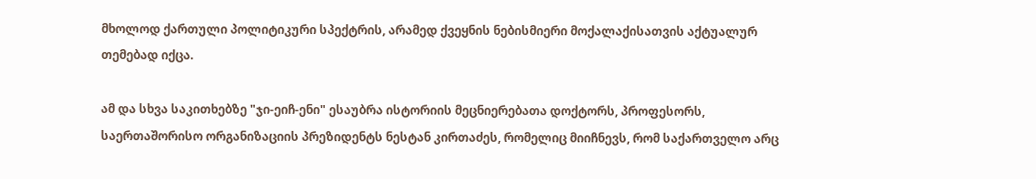მხოლოდ ქართული პოლიტიკური სპექტრის, არამედ ქვეყნის ნებისმიერი მოქალაქისათვის აქტუალურ თემებად იქცა.

ამ და სხვა საკითხებზე "ჯი-ეიჩ-ენი" ესაუბრა ისტორიის მეცნიერებათა დოქტორს, პროფესორს, საერთაშორისო ორგანიზაციის პრეზიდენტს ნესტან კირთაძეს, რომელიც მიიჩნევს, რომ საქართველო არც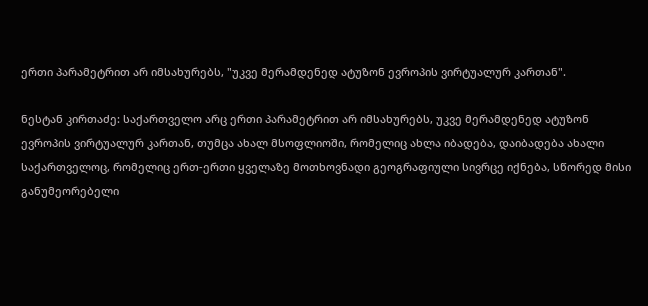ერთი პარამეტრით არ იმსახურებს, "უკვე მერამდენედ ატუზონ ევროპის ვირტუალურ კართან".

ნესტან კირთაძე: საქართველო არც ერთი პარამეტრით არ იმსახურებს, უკვე მერამდენედ ატუზონ ევროპის ვირტუალურ კართან, თუმცა ახალ მსოფლიოში, რომელიც ახლა იბადება, დაიბადება ახალი საქართველოც, რომელიც ერთ-ერთი ყველაზე მოთხოვნადი გეოგრაფიული სივრცე იქნება, სწორედ მისი განუმეორებელი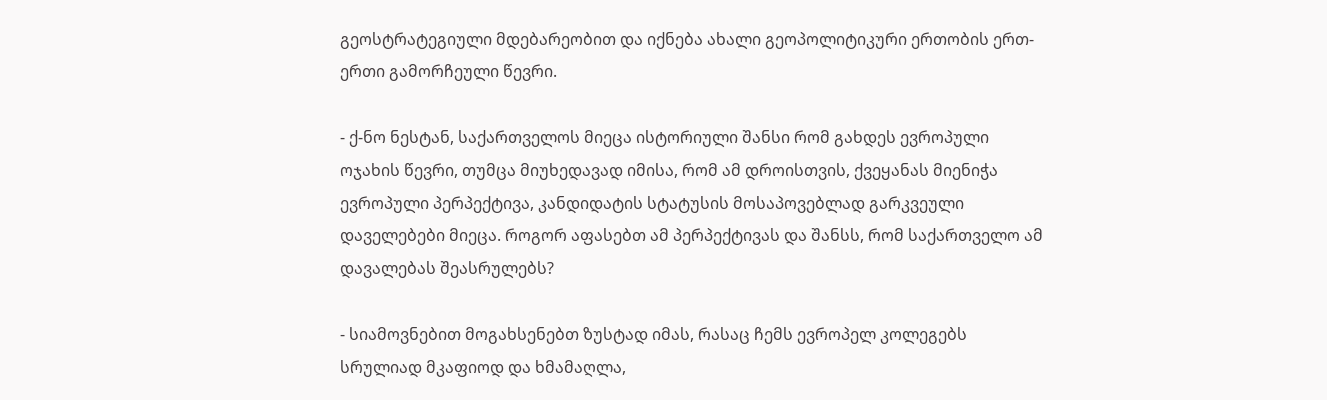გეოსტრატეგიული მდებარეობით და იქნება ახალი გეოპოლიტიკური ერთობის ერთ-ერთი გამორჩეული წევრი.

- ქ-ნო ნესტან, საქართველოს მიეცა ისტორიული შანსი რომ გახდეს ევროპული ოჯახის წევრი, თუმცა მიუხედავად იმისა, რომ ამ დროისთვის, ქვეყანას მიენიჭა ევროპული პერპექტივა, კანდიდატის სტატუსის მოსაპოვებლად გარკვეული დაველებები მიეცა. როგორ აფასებთ ამ პერპექტივას და შანსს, რომ საქართველო ამ დავალებას შეასრულებს?

- სიამოვნებით მოგახსენებთ ზუსტად იმას, რასაც ჩემს ევროპელ კოლეგებს სრულიად მკაფიოდ და ხმამაღლა,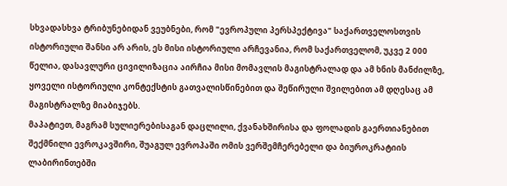სხვადასხვა ტრიბუნებიდან ვეუბნები, რომ "ევროპული პერსპექტივა" საქართველოსთვის ისტორიული შანსი არ არის, ეს მისი ისტორიული არჩევანია, რომ საქართველომ, უკვე 2 000 წელია, დასავლური ცივილიზაცია აირჩია მისი მომავლის მაგისტრალად და ამ ხნის მანძილზე, ყოველი ისტორიული კონტექსტის გათვალისწინებით და შეწირული შვილებით ამ დღესაც ამ მაგისტრალზე მიაბიჯებს.
მაპატიეთ, მაგრამ სულიერებისაგან დაცლილი, ქვანახშირისა და ფოლადის გაერთიანებით შექმნილი ევროკავშირი, შუაგულ ევროპაში ომის ვერშემჩერებელი და ბიუროკრატიის ლაბირინთებში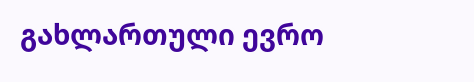გახლართული ევრო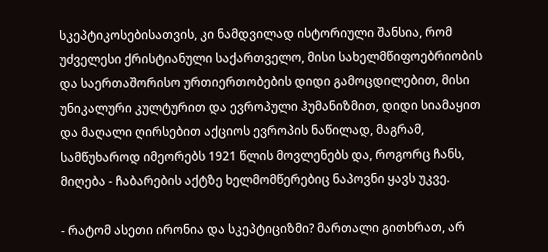სკეპტიკოსებისათვის, კი ნამდვილად ისტორიული შანსია, რომ უძველესი ქრისტიანული საქართველო, მისი სახელმწიფოებრიობის და საერთაშორისო ურთიერთობების დიდი გამოცდილებით, მისი უნიკალური კულტურით და ევროპული ჰუმანიზმით, დიდი სიამაყით და მაღალი ღირსებით აქციოს ევროპის ნაწილად, მაგრამ, სამწუხაროდ იმეორებს 1921 წლის მოვლენებს და, როგორც ჩანს, მიღება - ჩაბარების აქტზე ხელმომწერებიც ნაპოვნი ყავს უკვე.

- რატომ ასეთი ირონია და სკეპტიციზმი? მართალი გითხრათ, არ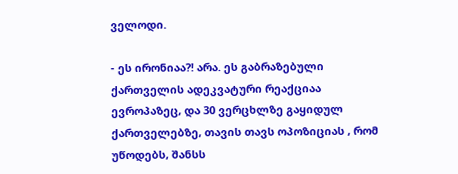ველოდი.

- ეს ირონიაა?! არა. ეს გაბრაზებული ქართველის ადეკვატური რეაქციაა ევროპაზეც, და 30 ვერცხლზე გაყიდულ ქართველებზე, თავის თავს ოპოზიციას , რომ უწოდებს, შანსს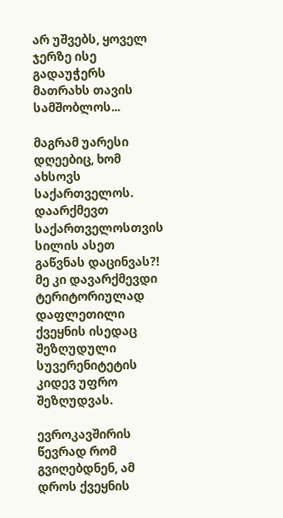არ უშვებს, ყოველ ჯერზე ისე გადაუჭერს მათრახს თავის სამშობლოს...

მაგრამ უარესი დღეებიც, ხომ ახსოვს საქართველოს. დაარქმევთ საქართველოსთვის სილის ასეთ გაწვნას დაცინვას?! მე კი დავარქმევდი ტერიტორიულად დაფლეთილი ქვეყნის ისედაც შეზღუდული სუვერენიტეტის კიდევ უფრო შეზღუდვას.

ევროკავშირის წევრად რომ გვიღებდნენ, ამ დროს ქვეყნის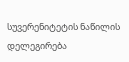სუვერენიტეტის ნაწილის დელეგირება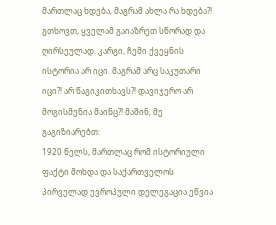მართლაც ხდება, მაგრამ ახლა რა ხდება?! გთხოვთ, ყველამ გაიაზრეთ სწორად და ღირსეულად. კარგი, ჩემი ქვეყნის ისტორია არ იცი. მაგრამ არც საკუთარი იცი?! არ წაგიკითხავს?! დავიჯერო არ მოგისმენია მაინც?! მაშინ, მე გაგიზიარებთ:
1920 წელს, მართლაც რომ ისტორიული ფაქტი მოხდა და საქართველოს პირველად ევროპული დელეგაცია ეწვია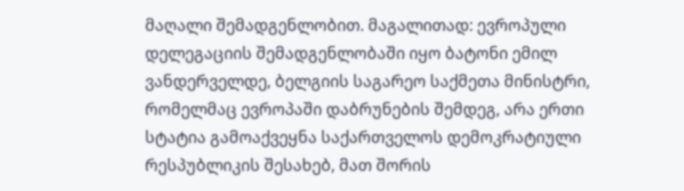მაღალი შემადგენლობით. მაგალითად: ევროპული დელეგაციის შემადგენლობაში იყო ბატონი ემილ ვანდერველდე, ბელგიის საგარეო საქმეთა მინისტრი, რომელმაც ევროპაში დაბრუნების შემდეგ, არა ერთი სტატია გამოაქვეყნა საქართველოს დემოკრატიული რესპუბლიკის შესახებ, მათ შორის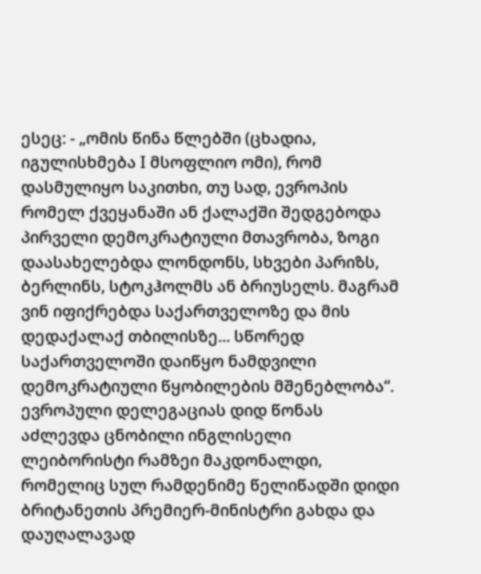ესეც: - „ომის წინა წლებში (ცხადია, იგულისხმება I მსოფლიო ომი), რომ დასმულიყო საკითხი, თუ სად, ევროპის რომელ ქვეყანაში ან ქალაქში შედგებოდა პირველი დემოკრატიული მთავრობა, ზოგი დაასახელებდა ლონდონს, სხვები პარიზს, ბერლინს, სტოკჰოლმს ან ბრიუსელს. მაგრამ ვინ იფიქრებდა საქართველოზე და მის დედაქალაქ თბილისზე... სწორედ საქართველოში დაიწყო ნამდვილი დემოკრატიული წყობილების მშენებლობა“.
ევროპული დელეგაციას დიდ წონას აძლევდა ცნობილი ინგლისელი ლეიბორისტი რამზეი მაკდონალდი, რომელიც სულ რამდენიმე წელიწადში დიდი ბრიტანეთის პრემიერ-მინისტრი გახდა და დაუღალავად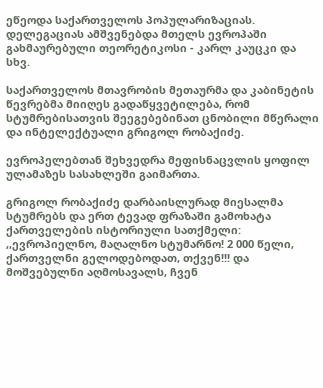ეწეოდა საქართველოს პოპულარიზაციას. დელეგაციას ამშვენებდა მთელს ევროპაში გახმაურებული თეორეტიკოსი - კარლ კაუცკი და სხვ.

საქართველოს მთავრობის მეთაურმა და კაბინეტის წევრებმა მიიღეს გადაწყვეტილება, რომ სტუმრებისათვის შეეგებებინათ ცნობილი მწერალი და ინტელექტუალი გრიგოლ რობაქიძე.

ევროპელებთან შეხვედრა მეფისნაცვლის ყოფილ ულამაზეს სასახლეში გაიმართა.

გრიგოლ რობაქიძე დარბაისლურად მიესალმა სტუმრებს და ერთ ტევად ფრაზაში გამოხატა ქართველების ისტორიული სათქმელი: ,,ევროპიელნო, მაღალნო სტუმარნო! 2 000 წელი, ქართველნი გელოდებოდათ, თქვენ!!! და მოშვებულნი აღმოსავალს, ჩვენ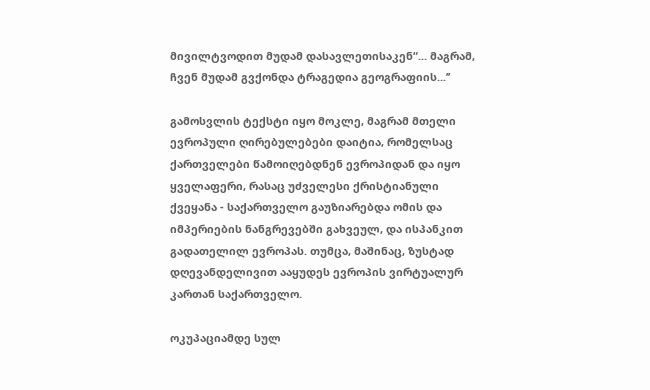მივილტვოდით მუდამ დასავლეთისაკენ“... მაგრამ, ჩვენ მუდამ გვქონდა ტრაგედია გეოგრაფიის...’’

გამოსვლის ტექსტი იყო მოკლე, მაგრამ მთელი ევროპული ღირებულებები დაიტია, რომელსაც ქართველები წამოიღებდნენ ევროპიდან და იყო ყველაფერი, რასაც უძველესი ქრისტიანული ქვეყანა - საქართველო გაუზიარებდა ომის და იმპერიების ნანგრევებში გახვეულ, და ისპანკით გადათელილ ევროპას. თუმცა, მაშინაც, ზუსტად დღევანდელივით ააყუდეს ევროპის ვირტუალურ კართან საქართველო.

ოკუპაციამდე სულ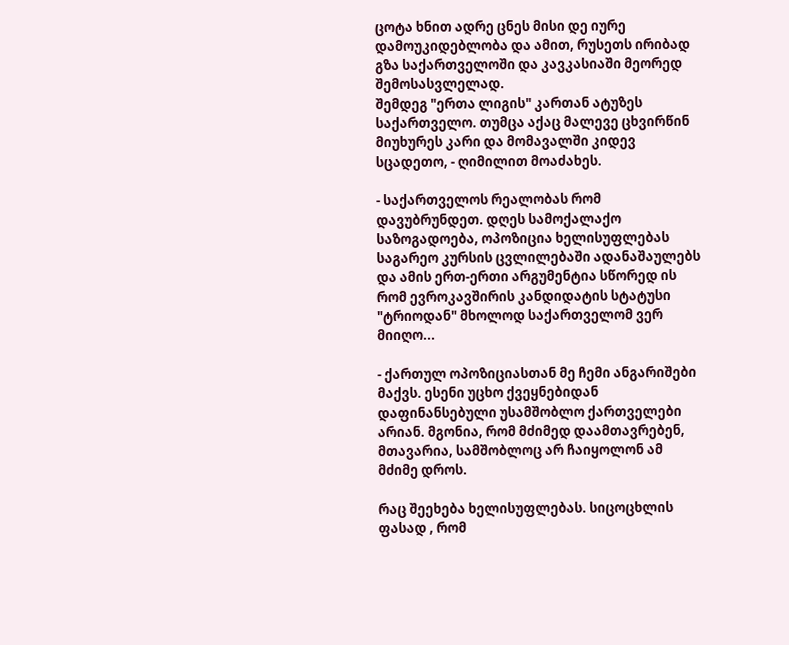ცოტა ხნით ადრე ცნეს მისი დე იურე დამოუკიდებლობა და ამით, რუსეთს ირიბად გზა საქართველოში და კავკასიაში მეორედ შემოსასვლელად.
შემდეგ "ერთა ლიგის" კართან ატუზეს საქართველო. თუმცა აქაც მალევე ცხვირწინ მიუხურეს კარი და მომავალში კიდევ სცადეთო, - ღიმილით მოაძახეს.

- საქართველოს რეალობას რომ დავუბრუნდეთ. დღეს სამოქალაქო საზოგადოება, ოპოზიცია ხელისუფლებას საგარეო კურსის ცვლილებაში ადანაშაულებს და ამის ერთ-ერთი არგუმენტია სწორედ ის რომ ევროკავშირის კანდიდატის სტატუსი "ტრიოდან" მხოლოდ საქართველომ ვერ მიიღო...

- ქართულ ოპოზიციასთან მე ჩემი ანგარიშები მაქვს. ესენი უცხო ქვეყნებიდან დაფინანსებული უსამშობლო ქართველები არიან. მგონია, რომ მძიმედ დაამთავრებენ, მთავარია, სამშობლოც არ ჩაიყოლონ ამ მძიმე დროს.

რაც შეეხება ხელისუფლებას. სიცოცხლის ფასად , რომ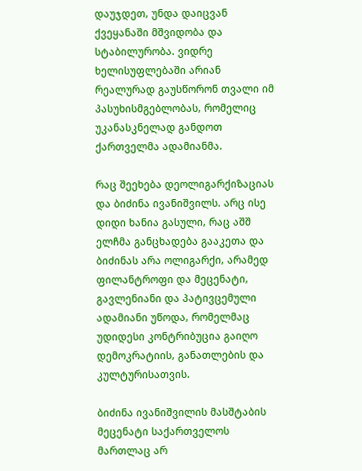დაუჯდეთ, უნდა დაიცვან ქვეყანაში მშვიდობა და სტაბილურობა. ვიდრე ხელისუფლებაში არიან რეალურად გაუსწორონ თვალი იმ პასუხისმგებლობას, რომელიც უკანასკნელად განდოთ ქართველმა ადამიანმა.

რაც შეეხება დეოლიგარქიზაციას და ბიძინა ივანიშვილს. არც ისე დიდი ხანია გასული, რაც აშშ ელჩმა განცხადება გააკეთა და ბიძინას არა ოლიგარქი, არამედ ფილანტროფი და მეცენატი, გავლენიანი და პატივცემული ადამიანი უწოდა, რომელმაც უდიდესი კონტრიბუცია გაიღო დემოკრატიის, განათლების და კულტურისათვის.

ბიძინა ივანიშვილის მასშტაბის მეცენატი საქართველოს მართლაც არ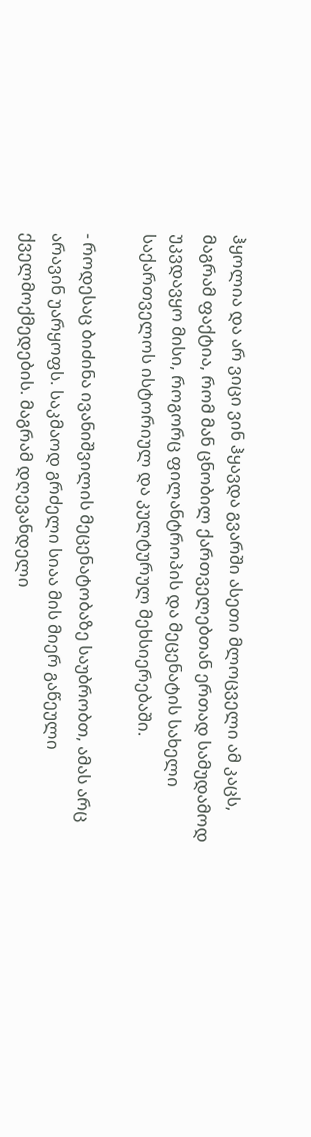ჰყოლია და არ ვიცი ვინ ჰყავდა გვარში ასეთი მლოცველი ამ კაცს, მაგრამ ფაქტია, რომ მან ცნობილ ქართველებთან ერთად სამუდამოდ უკვდავყო მისი, როგორც ფილანტროპის და მეცენატის სახელი საქართველოს ისტორიულ და კულტურულ მეხსიერებაში.

- როდესაც ბიძინა ივანიშვილის მეცენატობაზე საუბრობთ, ამას არც არავინ უარყოფს. საკმაოდ გრძელი სიაა მის მიერ გაწეული ქველმოქმედების. მაგრამ დღევანდელი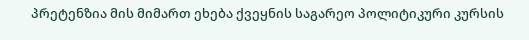პრეტენზია მის მიმართ ეხება ქვეყნის საგარეო პოლიტიკური კურსის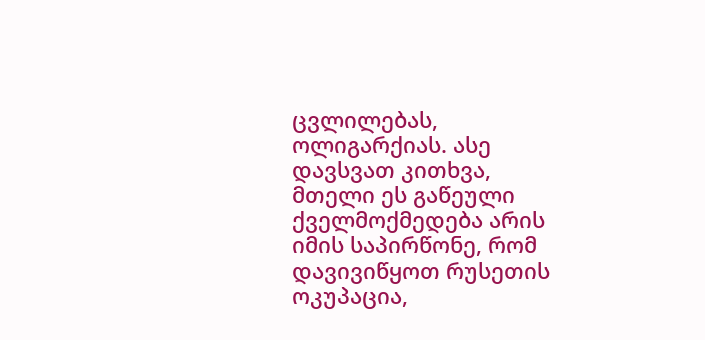ცვლილებას, ოლიგარქიას. ასე დავსვათ კითხვა, მთელი ეს გაწეული ქველმოქმედება არის იმის საპირწონე, რომ დავივიწყოთ რუსეთის ოკუპაცია,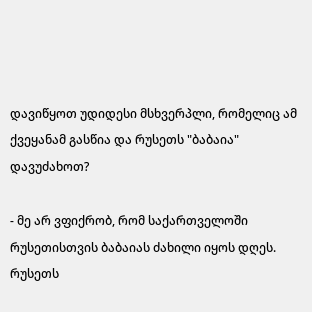დავიწყოთ უდიდესი მსხვერპლი, რომელიც ამ ქვეყანამ გასწია და რუსეთს "ბაბაია" დავუძახოთ?

- მე არ ვფიქრობ, რომ საქართველოში რუსეთისთვის ბაბაიას ძახილი იყოს დღეს. რუსეთს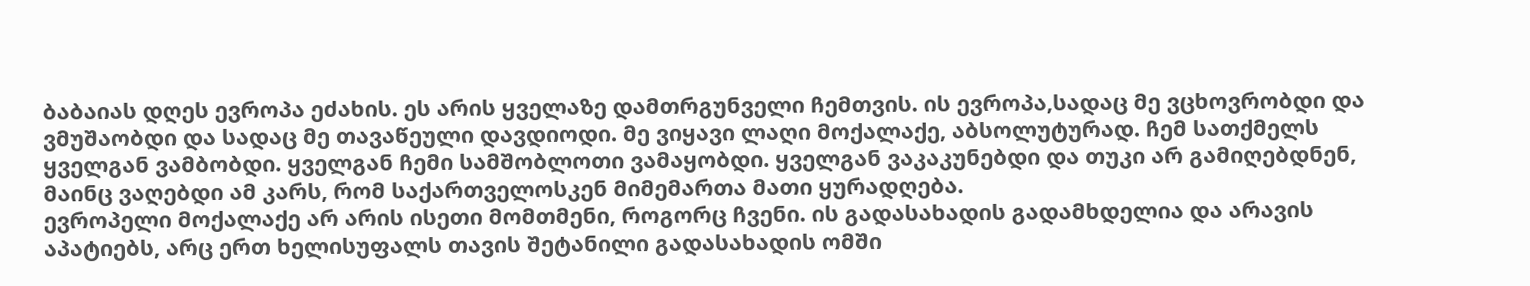ბაბაიას დღეს ევროპა ეძახის. ეს არის ყველაზე დამთრგუნველი ჩემთვის. ის ევროპა,სადაც მე ვცხოვრობდი და ვმუშაობდი და სადაც მე თავაწეული დავდიოდი. მე ვიყავი ლაღი მოქალაქე, აბსოლუტურად. ჩემ სათქმელს ყველგან ვამბობდი. ყველგან ჩემი სამშობლოთი ვამაყობდი. ყველგან ვაკაკუნებდი და თუკი არ გამიღებდნენ, მაინც ვაღებდი ამ კარს, რომ საქართველოსკენ მიმემართა მათი ყურადღება.
ევროპელი მოქალაქე არ არის ისეთი მომთმენი, როგორც ჩვენი. ის გადასახადის გადამხდელია და არავის აპატიებს, არც ერთ ხელისუფალს თავის შეტანილი გადასახადის ომში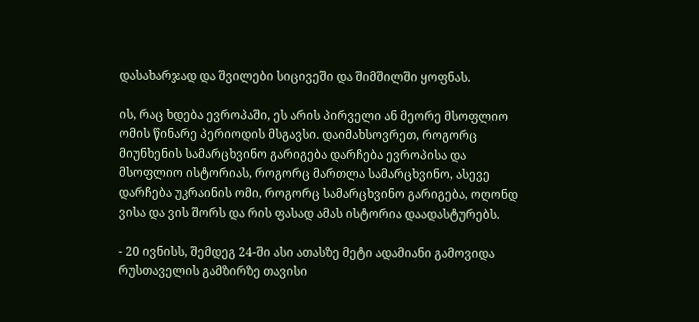დასახარჯად და შვილები სიცივეში და შიმშილში ყოფნას.

ის, რაც ხდება ევროპაში, ეს არის პირველი ან მეორე მსოფლიო ომის წინარე პერიოდის მსგავსი. დაიმახსოვრეთ, როგორც მიუნხენის სამარცხვინო გარიგება დარჩება ევროპისა და მსოფლიო ისტორიას, როგორც მართლა სამარცხვინო, ასევე დარჩება უკრაინის ომი, როგორც სამარცხვინო გარიგება, ოღონდ ვისა და ვის შორს და რის ფასად ამას ისტორია დაადასტურებს.

- 20 ივნისს, შემდეგ 24-ში ასი ათასზე მეტი ადამიანი გამოვიდა რუსთაველის გამზირზე თავისი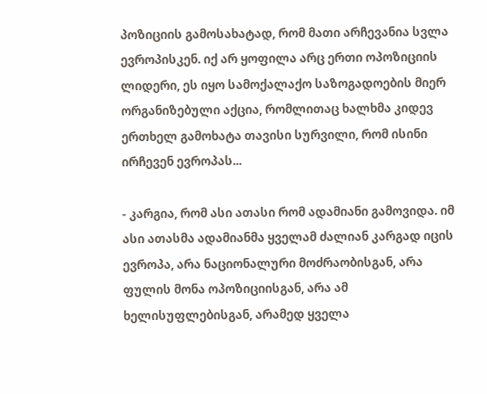პოზიციის გამოსახატად, რომ მათი არჩევანია სვლა ევროპისკენ. იქ არ ყოფილა არც ერთი ოპოზიციის ლიდერი, ეს იყო სამოქალაქო საზოგადოების მიერ ორგანიზებული აქცია, რომლითაც ხალხმა კიდევ ერთხელ გამოხატა თავისი სურვილი, რომ ისინი ირჩევენ ევროპას...

- კარგია, რომ ასი ათასი რომ ადამიანი გამოვიდა. იმ ასი ათასმა ადამიანმა ყველამ ძალიან კარგად იცის ევროპა, არა ნაციონალური მოძრაობისგან, არა ფულის მონა ოპოზიციისგან, არა ამ ხელისუფლებისგან, არამედ ყველა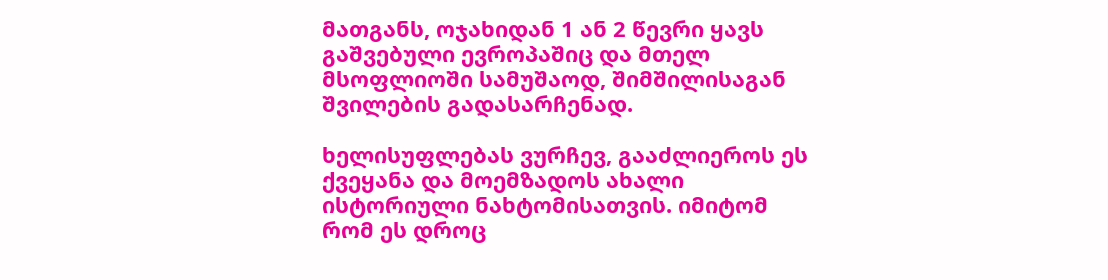მათგანს, ოჯახიდან 1 ან 2 წევრი ყავს გაშვებული ევროპაშიც და მთელ მსოფლიოში სამუშაოდ, შიმშილისაგან შვილების გადასარჩენად.

ხელისუფლებას ვურჩევ, გააძლიეროს ეს ქვეყანა და მოემზადოს ახალი ისტორიული ნახტომისათვის. იმიტომ რომ ეს დროც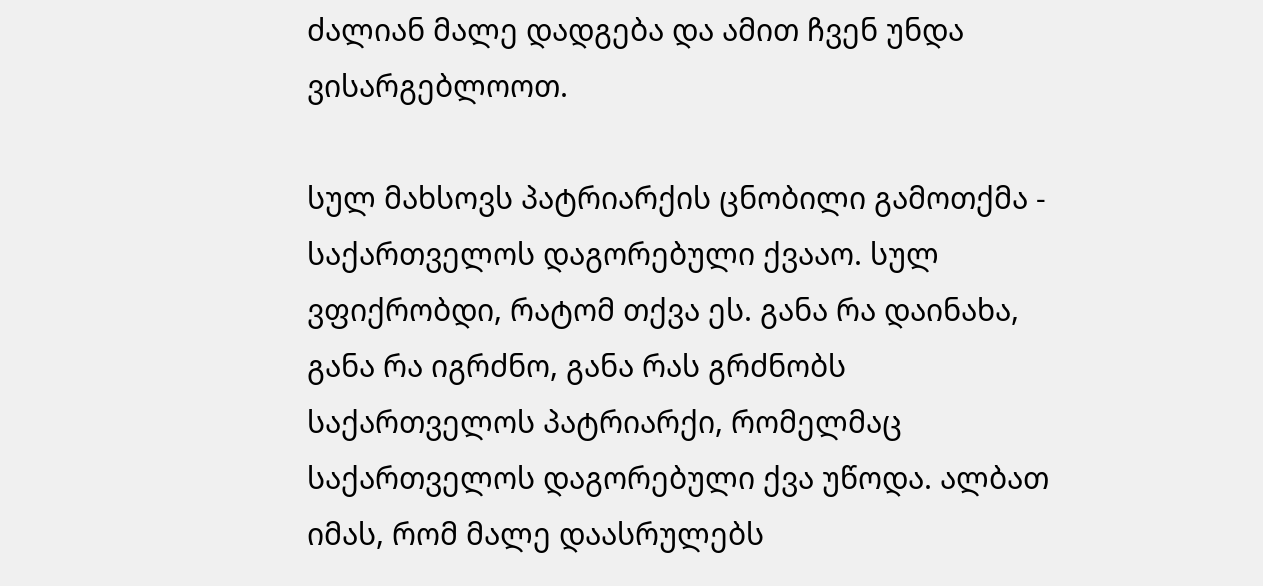ძალიან მალე დადგება და ამით ჩვენ უნდა ვისარგებლოოთ.

სულ მახსოვს პატრიარქის ცნობილი გამოთქმა - საქართველოს დაგორებული ქვააო. სულ ვფიქრობდი, რატომ თქვა ეს. განა რა დაინახა, განა რა იგრძნო, განა რას გრძნობს საქართველოს პატრიარქი, რომელმაც საქართველოს დაგორებული ქვა უწოდა. ალბათ იმას, რომ მალე დაასრულებს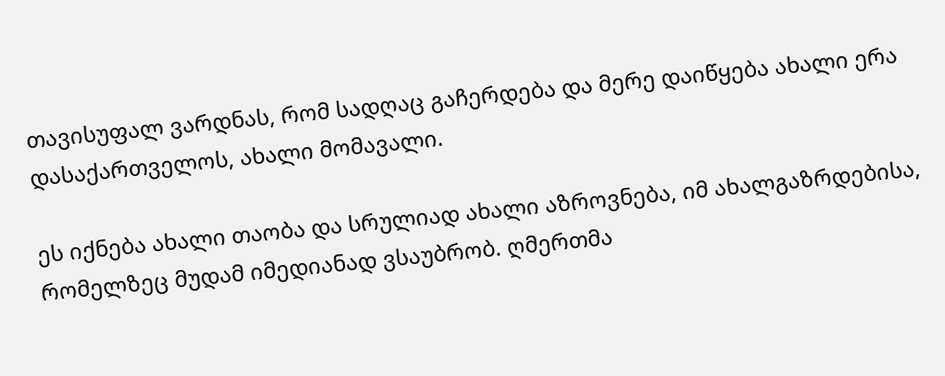თავისუფალ ვარდნას, რომ სადღაც გაჩერდება და მერე დაიწყება ახალი ერა დასაქართველოს, ახალი მომავალი.

ეს იქნება ახალი თაობა და სრულიად ახალი აზროვნება, იმ ახალგაზრდებისა, რომელზეც მუდამ იმედიანად ვსაუბრობ. ღმერთმა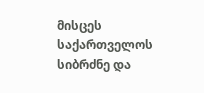მისცეს საქართველოს სიბრძნე და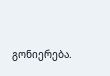გონიერება.